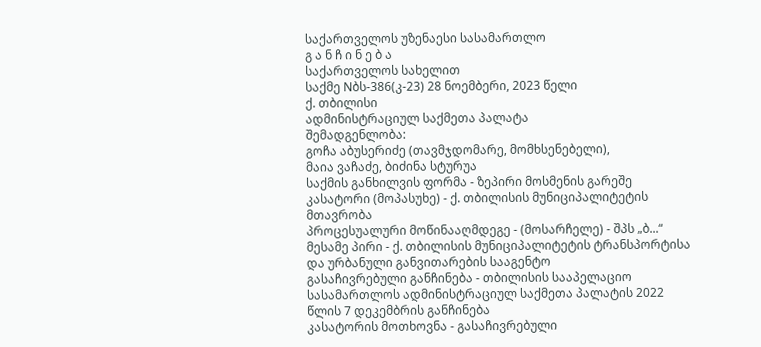საქართველოს უზენაესი სასამართლო
გ ა ნ ჩ ი ნ ე ბ ა
საქართველოს სახელით
საქმე Nბს-386(კ-23) 28 ნოემბერი, 2023 წელი
ქ. თბილისი
ადმინისტრაციულ საქმეთა პალატა
შემადგენლობა:
გოჩა აბუსერიძე (თავმჯდომარე, მომხსენებელი),
მაია ვაჩაძე, ბიძინა სტურუა
საქმის განხილვის ფორმა - ზეპირი მოსმენის გარეშე
კასატორი (მოპასუხე) - ქ. თბილისის მუნიციპალიტეტის მთავრობა
პროცესუალური მოწინააღმდეგე - (მოსარჩელე) - შპს „ბ...“
მესამე პირი - ქ. თბილისის მუნიციპალიტეტის ტრანსპორტისა და ურბანული განვითარების სააგენტო
გასაჩივრებული განჩინება - თბილისის სააპელაციო სასამართლოს ადმინისტრაციულ საქმეთა პალატის 2022 წლის 7 დეკემბრის განჩინება
კასატორის მოთხოვნა - გასაჩივრებული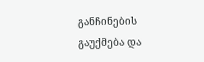განჩინების გაუქმება და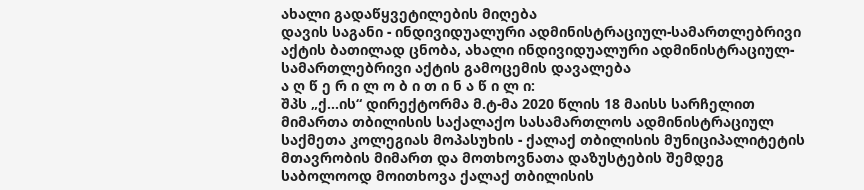ახალი გადაწყვეტილების მიღება
დავის საგანი - ინდივიდუალური ადმინისტრაციულ-სამართლებრივი აქტის ბათილად ცნობა, ახალი ინდივიდუალური ადმინისტრაციულ-სამართლებრივი აქტის გამოცემის დავალება
ა ღ წ ე რ ი ლ ო ბ ი თ ი ნ ა წ ი ლ ი:
შპს „ქ...ის“ დირექტორმა მ.ტ-მა 2020 წლის 18 მაისს სარჩელით მიმართა თბილისის საქალაქო სასამართლოს ადმინისტრაციულ საქმეთა კოლეგიას მოპასუხის - ქალაქ თბილისის მუნიციპალიტეტის მთავრობის მიმართ და მოთხოვნათა დაზუსტების შემდეგ საბოლოოდ მოითხოვა ქალაქ თბილისის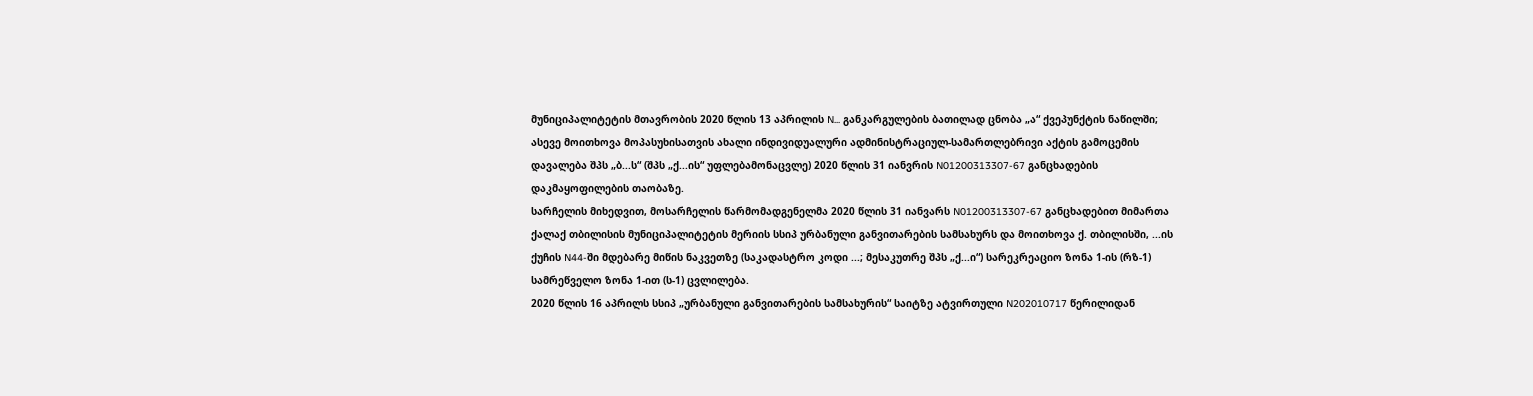მუნიციპალიტეტის მთავრობის 2020 წლის 13 აპრილის N... განკარგულების ბათილად ცნობა „ა“ ქვეპუნქტის ნაწილში; ასევე მოითხოვა მოპასუხისათვის ახალი ინდივიდუალური ადმინისტრაციულ-სამართლებრივი აქტის გამოცემის დავალება შპს „ბ...ს“ (შპს „ქ...ის“ უფლებამონაცვლე) 2020 წლის 31 იანვრის N01200313307-67 განცხადების დაკმაყოფილების თაობაზე.
სარჩელის მიხედვით, მოსარჩელის წარმომადგენელმა 2020 წლის 31 იანვარს N01200313307-67 განცხადებით მიმართა ქალაქ თბილისის მუნიციპალიტეტის მერიის სსიპ ურბანული განვითარების სამსახურს და მოითხოვა ქ. თბილისში, ...ის ქუჩის N44-ში მდებარე მიწის ნაკვეთზე (საკადასტრო კოდი ...; მესაკუთრე შპს „ქ...ი“) სარეკრეაციო ზონა 1-ის (რზ-1) სამრეწველო ზონა 1-ით (ს-1) ცვლილება.
2020 წლის 16 აპრილს სსიპ „ურბანული განვითარების სამსახურის“ საიტზე ატვირთული N202010717 წერილიდან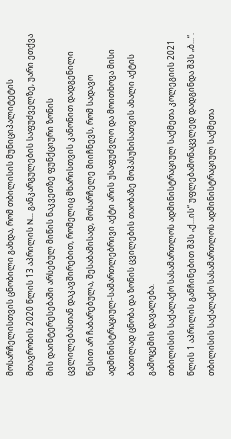მოსარჩელისთვის ცნობილი გახდა, რომ თბილისის მუნიციპალიტეტის მთავრობის 2020 წლის 13 აპრილის N... განკარგულების საფუძველზე, უარი ეთქვა მის დაინტერესებაში არსებულ მიწის ნაკვეთზე ფუნქციური ზონის ცვლილებასთან დაკავშირებით, რომელიც მხარისთვის კანონით დადგენილი წესით არ ჩაბარებულა, შესაბამისად, მოსარჩელე მიიჩნევს, რომ სადავო ადმინისტრაციულ-სამართლებრივი აქტი არის უსაფუძვლო და მოითხოვა მისი ბათილად ცნობა და ზონის ცვილების თაობაზე მოპასუხისათვის ახალი აქტის გამოცემის დავალება.
თბილისის საქალაქო სასამართლოს ადმინისტრაციულ საქმეთა კოლეგიის 2021 წლის 1 აპრილის განჩინებით შპს „ქ...ის“ უფლებამონაცვლედ დადგინდა შპს „ბ...“.
თბილისის საქალაქო სასამართლოს ადმინისტრაციულ საქმეთა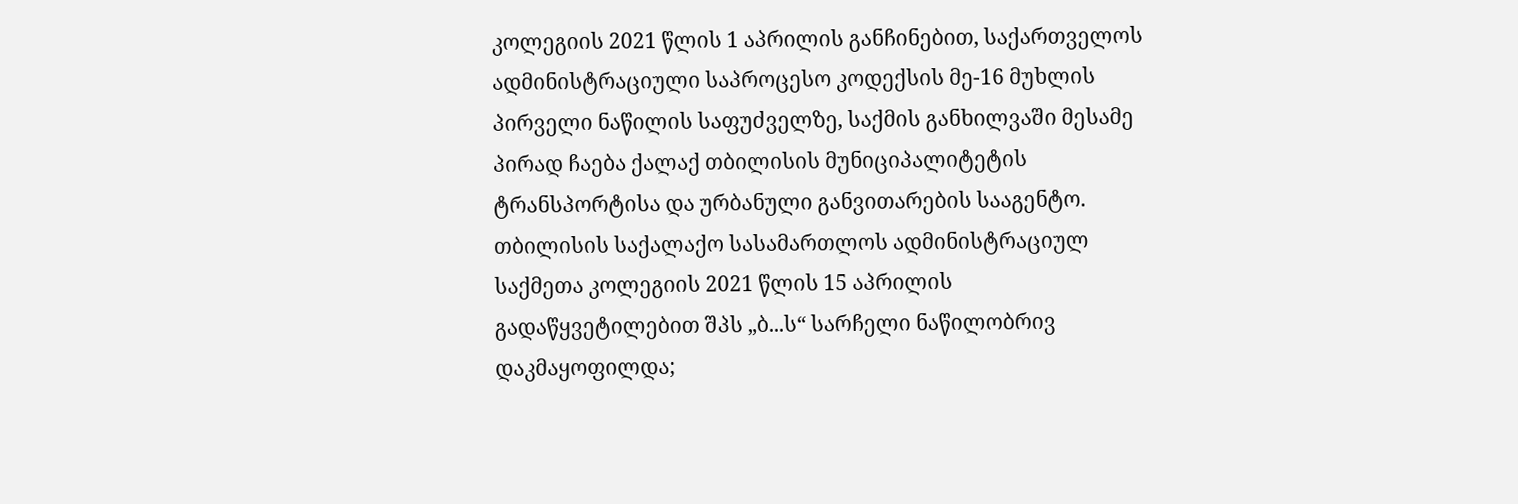კოლეგიის 2021 წლის 1 აპრილის განჩინებით, საქართველოს ადმინისტრაციული საპროცესო კოდექსის მე-16 მუხლის პირველი ნაწილის საფუძველზე, საქმის განხილვაში მესამე პირად ჩაება ქალაქ თბილისის მუნიციპალიტეტის ტრანსპორტისა და ურბანული განვითარების სააგენტო.
თბილისის საქალაქო სასამართლოს ადმინისტრაციულ საქმეთა კოლეგიის 2021 წლის 15 აპრილის გადაწყვეტილებით შპს „ბ...ს“ სარჩელი ნაწილობრივ დაკმაყოფილდა;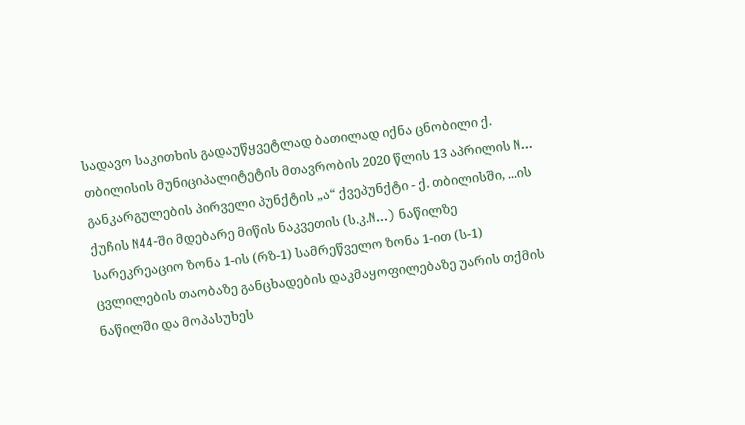სადავო საკითხის გადაუწყვეტლად ბათილად იქნა ცნობილი ქ. თბილისის მუნიციპალიტეტის მთავრობის 2020 წლის 13 აპრილის N... განკარგულების პირველი პუნქტის „ა“ ქვეპუნქტი - ქ. თბილისში, ...ის ქუჩის N44-ში მდებარე მიწის ნაკვეთის (ს.კ.N...) ნაწილზე სარეკრეაციო ზონა 1-ის (რზ-1) სამრეწველო ზონა 1-ით (ს-1) ცვლილების თაობაზე განცხადების დაკმაყოფილებაზე უარის თქმის ნაწილში და მოპასუხეს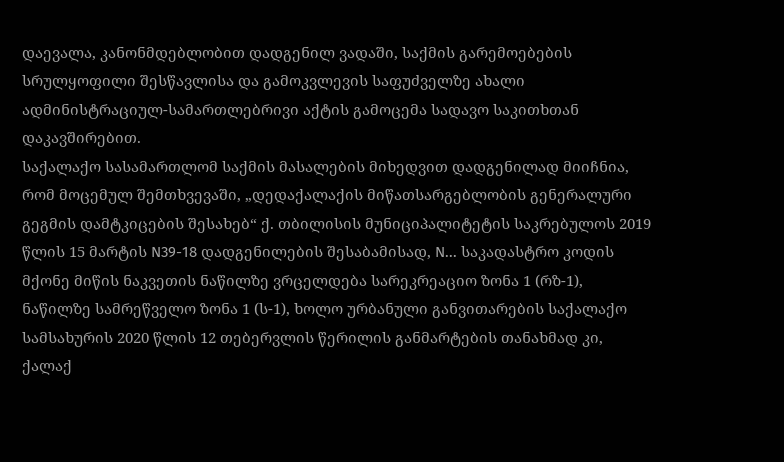დაევალა, კანონმდებლობით დადგენილ ვადაში, საქმის გარემოებების სრულყოფილი შესწავლისა და გამოკვლევის საფუძველზე ახალი ადმინისტრაციულ-სამართლებრივი აქტის გამოცემა სადავო საკითხთან დაკავშირებით.
საქალაქო სასამართლომ საქმის მასალების მიხედვით დადგენილად მიიჩნია, რომ მოცემულ შემთხვევაში, „დედაქალაქის მიწათსარგებლობის გენერალური გეგმის დამტკიცების შესახებ“ ქ. თბილისის მუნიციპალიტეტის საკრებულოს 2019 წლის 15 მარტის N39-18 დადგენილების შესაბამისად, N... საკადასტრო კოდის მქონე მიწის ნაკვეთის ნაწილზე ვრცელდება სარეკრეაციო ზონა 1 (რზ-1), ნაწილზე სამრეწველო ზონა 1 (ს-1), ხოლო ურბანული განვითარების საქალაქო სამსახურის 2020 წლის 12 თებერვლის წერილის განმარტების თანახმად კი, ქალაქ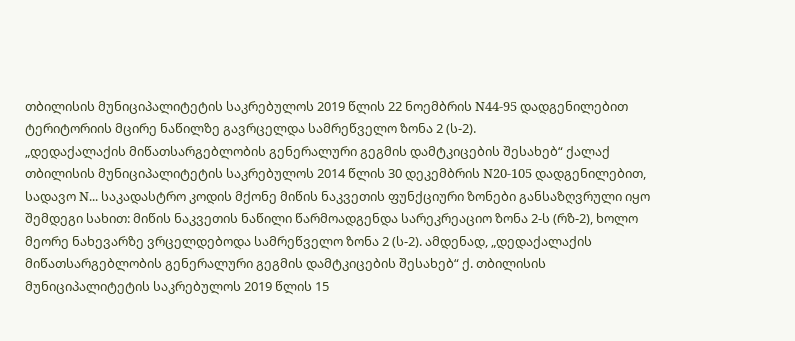თბილისის მუნიციპალიტეტის საკრებულოს 2019 წლის 22 ნოემბრის N44-95 დადგენილებით ტერიტორიის მცირე ნაწილზე გავრცელდა სამრეწველო ზონა 2 (ს-2).
„დედაქალაქის მიწათსარგებლობის გენერალური გეგმის დამტკიცების შესახებ“ ქალაქ თბილისის მუნიციპალიტეტის საკრებულოს 2014 წლის 30 დეკემბრის N20-105 დადგენილებით, სადავო N... საკადასტრო კოდის მქონე მიწის ნაკვეთის ფუნქციური ზონები განსაზღვრული იყო შემდეგი სახით: მიწის ნაკვეთის ნაწილი წარმოადგენდა სარეკრეაციო ზონა 2-ს (რზ-2), ხოლო მეორე ნახევარზე ვრცელდებოდა სამრეწველო ზონა 2 (ს-2). ამდენად, „დედაქალაქის მიწათსარგებლობის გენერალური გეგმის დამტკიცების შესახებ“ ქ. თბილისის მუნიციპალიტეტის საკრებულოს 2019 წლის 15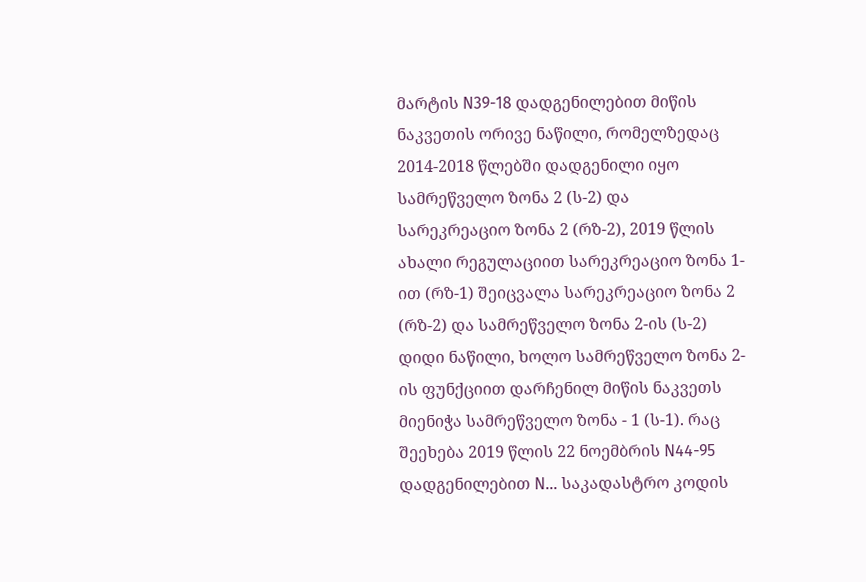მარტის N39-18 დადგენილებით მიწის ნაკვეთის ორივე ნაწილი, რომელზედაც 2014-2018 წლებში დადგენილი იყო სამრეწველო ზონა 2 (ს-2) და სარეკრეაციო ზონა 2 (რზ-2), 2019 წლის ახალი რეგულაციით სარეკრეაციო ზონა 1-ით (რზ-1) შეიცვალა სარეკრეაციო ზონა 2 (რზ-2) და სამრეწველო ზონა 2-ის (ს-2) დიდი ნაწილი, ხოლო სამრეწველო ზონა 2-ის ფუნქციით დარჩენილ მიწის ნაკვეთს მიენიჭა სამრეწველო ზონა - 1 (ს-1). რაც შეეხება 2019 წლის 22 ნოემბრის N44-95 დადგენილებით N... საკადასტრო კოდის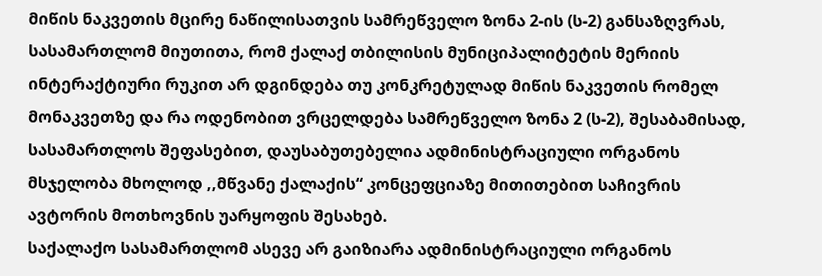მიწის ნაკვეთის მცირე ნაწილისათვის სამრეწველო ზონა 2-ის (ს-2) განსაზღვრას, სასამართლომ მიუთითა, რომ ქალაქ თბილისის მუნიციპალიტეტის მერიის ინტერაქტიური რუკით არ დგინდება თუ კონკრეტულად მიწის ნაკვეთის რომელ მონაკვეთზე და რა ოდენობით ვრცელდება სამრეწველო ზონა 2 (ს-2), შესაბამისად, სასამართლოს შეფასებით, დაუსაბუთებელია ადმინისტრაციული ორგანოს მსჯელობა მხოლოდ ,,მწვანე ქალაქის“ კონცეფციაზე მითითებით საჩივრის ავტორის მოთხოვნის უარყოფის შესახებ.
საქალაქო სასამართლომ ასევე არ გაიზიარა ადმინისტრაციული ორგანოს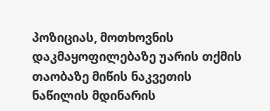პოზიციას, მოთხოვნის დაკმაყოფილებაზე უარის თქმის თაობაზე მიწის ნაკვეთის ნაწილის მდინარის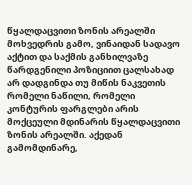წყალდაცვითი ზონის არეალში მოხვედრის გამო, ვინაიდან სადავო აქტით და საქმის განხილვაზე წარდგენილი პოზიციით ცალსახად არ დადგინდა თუ მიწის ნაკვეთის რომელი ნაწილი, რომელი კონტურის ფარგლები არის მოქცეული მდინარის წყალდაცვითი ზონის არეალში. აქედან გამომდინარე,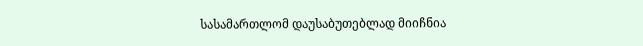სასამართლომ დაუსაბუთებლად მიიჩნია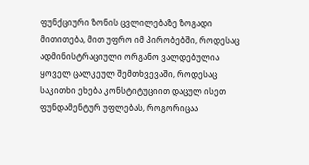ფუნქციური ზონის ცვლილებაზე ზოგადი მითითება, მით უფრო იმ პირობებში, როდესაც ადმინისტრაციული ორგანო ვალდებულია ყოველ ცალკეულ შემთხვევაში, როდესაც საკითხი ეხება კონსტიტუციით დაცულ ისეთ ფუნდამენტურ უფლებას, როგორიცაა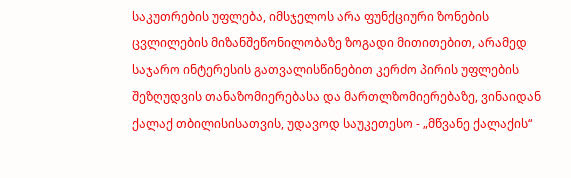საკუთრების უფლება, იმსჯელოს არა ფუნქციური ზონების ცვლილების მიზანშეწონილობაზე ზოგადი მითითებით, არამედ საჯარო ინტერესის გათვალისწინებით კერძო პირის უფლების შეზღუდვის თანაზომიერებასა და მართლზომიერებაზე, ვინაიდან ქალაქ თბილისისათვის, უდავოდ საუკეთესო - „მწვანე ქალაქის“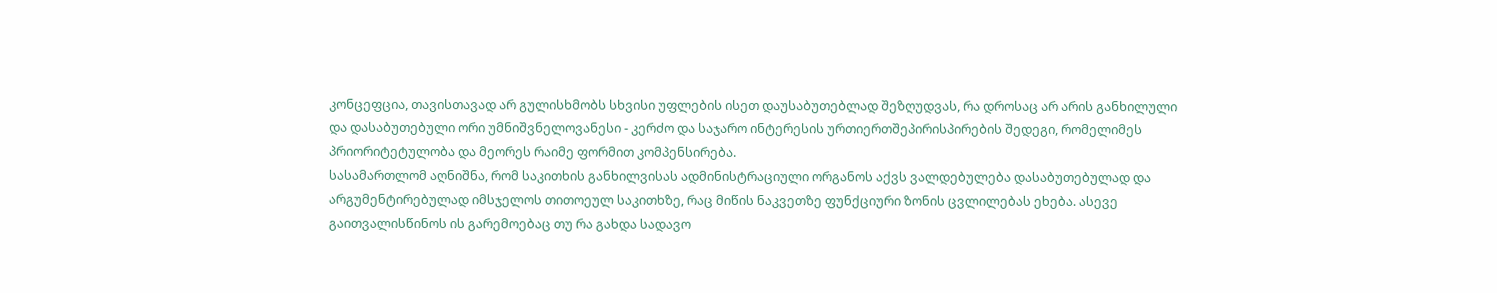კონცეფცია, თავისთავად არ გულისხმობს სხვისი უფლების ისეთ დაუსაბუთებლად შეზღუდვას, რა დროსაც არ არის განხილული და დასაბუთებული ორი უმნიშვნელოვანესი - კერძო და საჯარო ინტერესის ურთიერთშეპირისპირების შედეგი, რომელიმეს პრიორიტეტულობა და მეორეს რაიმე ფორმით კომპენსირება.
სასამართლომ აღნიშნა, რომ საკითხის განხილვისას ადმინისტრაციული ორგანოს აქვს ვალდებულება დასაბუთებულად და არგუმენტირებულად იმსჯელოს თითოეულ საკითხზე, რაც მიწის ნაკვეთზე ფუნქციური ზონის ცვლილებას ეხება. ასევე გაითვალისწინოს ის გარემოებაც თუ რა გახდა სადავო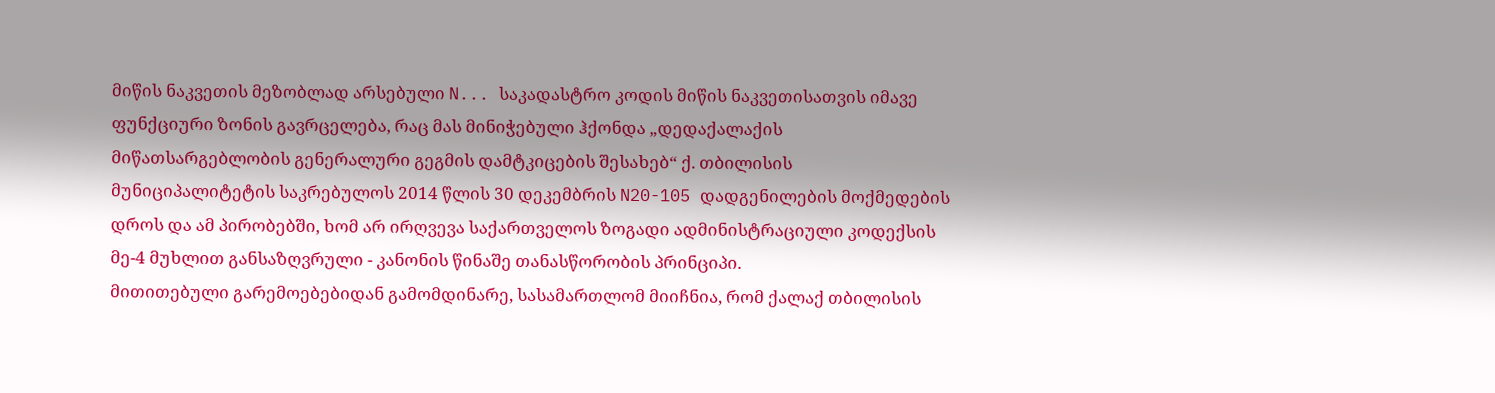მიწის ნაკვეთის მეზობლად არსებული N... საკადასტრო კოდის მიწის ნაკვეთისათვის იმავე ფუნქციური ზონის გავრცელება, რაც მას მინიჭებული ჰქონდა „დედაქალაქის მიწათსარგებლობის გენერალური გეგმის დამტკიცების შესახებ“ ქ. თბილისის მუნიციპალიტეტის საკრებულოს 2014 წლის 30 დეკემბრის N20-105 დადგენილების მოქმედების დროს და ამ პირობებში, ხომ არ ირღვევა საქართველოს ზოგადი ადმინისტრაციული კოდექსის მე-4 მუხლით განსაზღვრული - კანონის წინაშე თანასწორობის პრინციპი.
მითითებული გარემოებებიდან გამომდინარე, სასამართლომ მიიჩნია, რომ ქალაქ თბილისის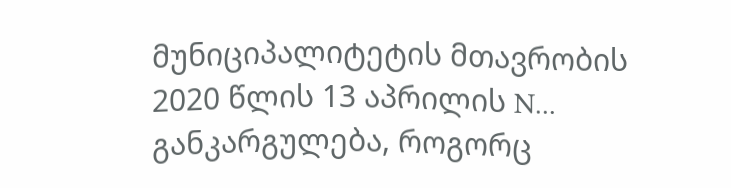მუნიციპალიტეტის მთავრობის 2020 წლის 13 აპრილის N... განკარგულება, როგორც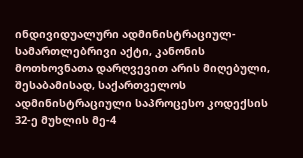ინდივიდუალური ადმინისტრაციულ-სამართლებრივი აქტი, კანონის მოთხოვნათა დარღვევით არის მიღებული, შესაბამისად, საქართველოს ადმინისტრაციული საპროცესო კოდექსის 32-ე მუხლის მე-4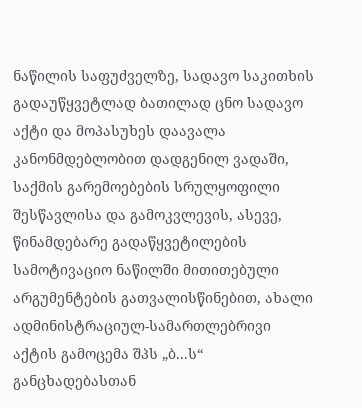ნაწილის საფუძველზე, სადავო საკითხის გადაუწყვეტლად ბათილად ცნო სადავო აქტი და მოპასუხეს დაავალა კანონმდებლობით დადგენილ ვადაში, საქმის გარემოებების სრულყოფილი შესწავლისა და გამოკვლევის, ასევე, წინამდებარე გადაწყვეტილების სამოტივაციო ნაწილში მითითებული არგუმენტების გათვალისწინებით, ახალი ადმინისტრაციულ-სამართლებრივი აქტის გამოცემა შპს „ბ...ს“ განცხადებასთან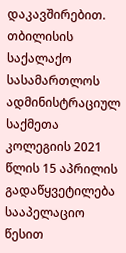დაკავშირებით.
თბილისის საქალაქო სასამართლოს ადმინისტრაციულ საქმეთა კოლეგიის 2021 წლის 15 აპრილის გადაწყვეტილება სააპელაციო წესით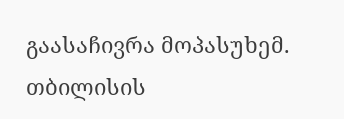გაასაჩივრა მოპასუხემ.
თბილისის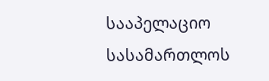სააპელაციო სასამართლოს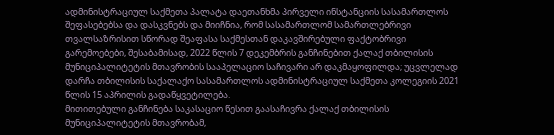ადმინისტრაციულ საქმეთა პალატა დაეთანხმა პირველი ინსტანციის სასამართლოს შეფასებებსა და დასკვნებს და მიიჩნია, რომ სასამართლომ სამართლებრივი თვალსაზრისით სწორად შეაფასა საქმესთან დაკავშირებული ფაქტობრივი გარემოებები, შესაბამისად, 2022 წლის 7 დეკემბრის განჩინებით ქალაქ თბილისის მუნიციპალიტეტის მთავრობის სააპელაციო საჩივარი არ დაკმაყოფილდა; უცვლელად დარჩა თბილისის საქალაქო სასამართლოს ადმინისტრაციულ საქმეთა კოლეგიის 2021 წლის 15 აპრილის გადაწყვეტილება.
მითითებული განჩინება საკასაციო წესით გაასაჩივრა ქალაქ თბილისის მუნიციპალიტეტის მთავრობამ,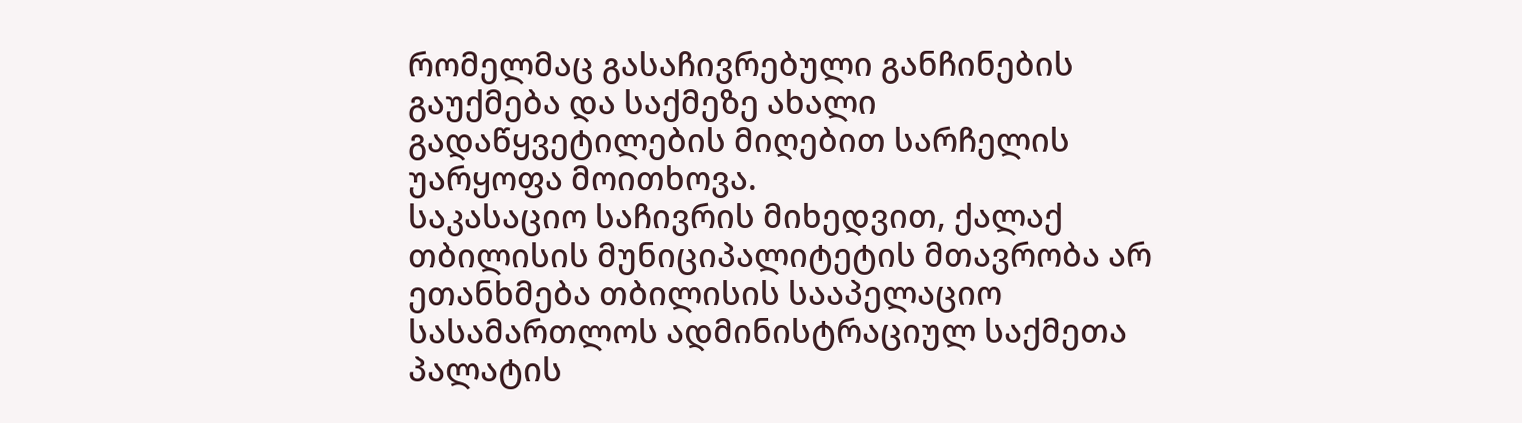რომელმაც გასაჩივრებული განჩინების გაუქმება და საქმეზე ახალი გადაწყვეტილების მიღებით სარჩელის უარყოფა მოითხოვა.
საკასაციო საჩივრის მიხედვით, ქალაქ თბილისის მუნიციპალიტეტის მთავრობა არ ეთანხმება თბილისის სააპელაციო სასამართლოს ადმინისტრაციულ საქმეთა პალატის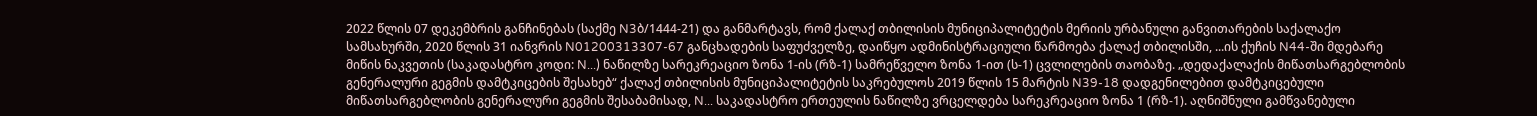2022 წლის 07 დეკემბრის განჩინებას (საქმე N3ბ/1444-21) და განმარტავს, რომ ქალაქ თბილისის მუნიციპალიტეტის მერიის ურბანული განვითარების საქალაქო სამსახურში, 2020 წლის 31 იანვრის N01200313307-67 განცხადების საფუძველზე, დაიწყო ადმინისტრაციული წარმოება ქალაქ თბილისში, ...ის ქუჩის N44-ში მდებარე მიწის ნაკვეთის (საკადასტრო კოდი: N...) ნაწილზე სარეკრეაციო ზონა 1-ის (რზ-1) სამრეწველო ზონა 1-ით (ს-1) ცვლილების თაობაზე. „დედაქალაქის მიწათსარგებლობის გენერალური გეგმის დამტკიცების შესახებ“ ქალაქ თბილისის მუნიციპალიტეტის საკრებულოს 2019 წლის 15 მარტის N39-18 დადგენილებით დამტკიცებული მიწათსარგებლობის გენერალური გეგმის შესაბამისად, N... საკადასტრო ერთეულის ნაწილზე ვრცელდება სარეკრეაციო ზონა 1 (რზ-1). აღნიშნული გამწვანებული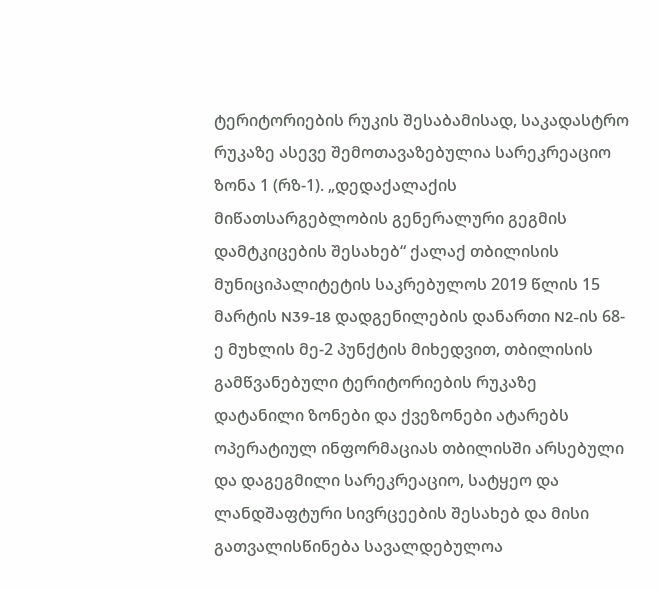ტერიტორიების რუკის შესაბამისად, საკადასტრო რუკაზე ასევე შემოთავაზებულია სარეკრეაციო ზონა 1 (რზ-1). „დედაქალაქის მიწათსარგებლობის გენერალური გეგმის დამტკიცების შესახებ“ ქალაქ თბილისის მუნიციპალიტეტის საკრებულოს 2019 წლის 15 მარტის N39-18 დადგენილების დანართი N2-ის 68-ე მუხლის მე-2 პუნქტის მიხედვით, თბილისის გამწვანებული ტერიტორიების რუკაზე დატანილი ზონები და ქვეზონები ატარებს ოპერატიულ ინფორმაციას თბილისში არსებული და დაგეგმილი სარეკრეაციო, სატყეო და ლანდშაფტური სივრცეების შესახებ და მისი გათვალისწინება სავალდებულოა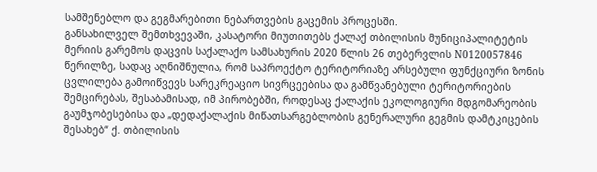სამშენებლო და გეგმარებითი ნებართვების გაცემის პროცესში.
განსახილველ შემთხვევაში, კასატორი მიუთითებს ქალაქ თბილისის მუნიციპალიტეტის მერიის გარემოს დაცვის საქალაქო სამსახურის 2020 წლის 26 თებერვლის N0120057846 წერილზე, სადაც აღნიშნულია, რომ საპროექტო ტერიტორიაზე არსებული ფუნქციური ზონის ცვლილება გამოიწვევს სარეკრეაციო სივრცეებისა და გამწვანებული ტერიტორიების შემცირებას, შესაბამისად, იმ პირობებში, როდესაც ქალაქის ეკოლოგიური მდგომარეობის გაუმჯობესებისა და „დედაქალაქის მიწათსარგებლობის გენერალური გეგმის დამტკიცების შესახებ“ ქ. თბილისის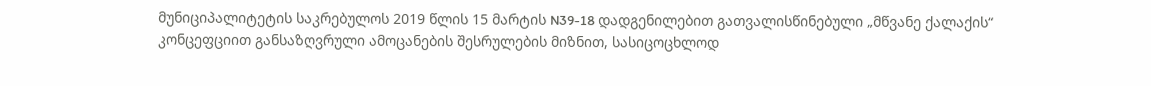მუნიციპალიტეტის საკრებულოს 2019 წლის 15 მარტის N39-18 დადგენილებით გათვალისწინებული „მწვანე ქალაქის“ კონცეფციით განსაზღვრული ამოცანების შესრულების მიზნით, სასიცოცხლოდ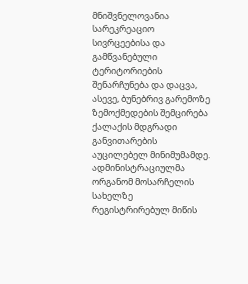მნიშვნელოვანია სარეკრეაციო სივრცეებისა და გამწვანებული ტერიტორიების შენარჩუნება და დაცვა, ასევე, ბუნებრივ გარემოზე ზემოქმედების შემცირება ქალაქის მდგრადი განვითარების აუცილებელ მინიმუმამდე. ადმინისტრაციულმა ორგანომ მოსარჩელის სახელზე რეგისტრირებულ მიწის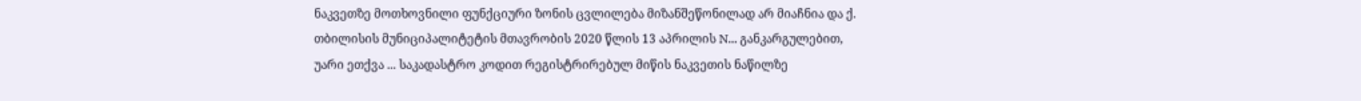ნაკვეთზე მოთხოვნილი ფუნქციური ზონის ცვლილება მიზანშეწონილად არ მიაჩნია და ქ. თბილისის მუნიციპალიტეტის მთავრობის 2020 წლის 13 აპრილის N... განკარგულებით, უარი ეთქვა ... საკადასტრო კოდით რეგისტრირებულ მიწის ნაკვეთის ნაწილზე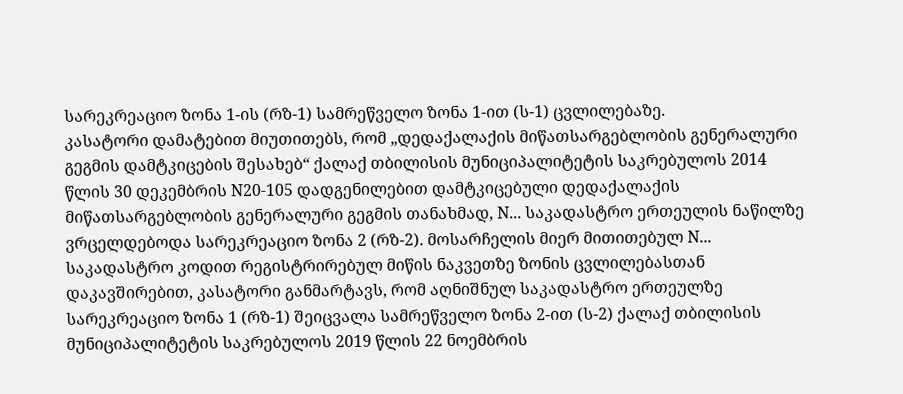სარეკრეაციო ზონა 1-ის (რზ-1) სამრეწველო ზონა 1-ით (ს-1) ცვლილებაზე.
კასატორი დამატებით მიუთითებს, რომ „დედაქალაქის მიწათსარგებლობის გენერალური გეგმის დამტკიცების შესახებ“ ქალაქ თბილისის მუნიციპალიტეტის საკრებულოს 2014 წლის 30 დეკემბრის N20-105 დადგენილებით დამტკიცებული დედაქალაქის მიწათსარგებლობის გენერალური გეგმის თანახმად, N... საკადასტრო ერთეულის ნაწილზე ვრცელდებოდა სარეკრეაციო ზონა 2 (რზ-2). მოსარჩელის მიერ მითითებულ N... საკადასტრო კოდით რეგისტრირებულ მიწის ნაკვეთზე ზონის ცვლილებასთან დაკავშირებით, კასატორი განმარტავს, რომ აღნიშნულ საკადასტრო ერთეულზე სარეკრეაციო ზონა 1 (რზ-1) შეიცვალა სამრეწველო ზონა 2-ით (ს-2) ქალაქ თბილისის მუნიციპალიტეტის საკრებულოს 2019 წლის 22 ნოემბრის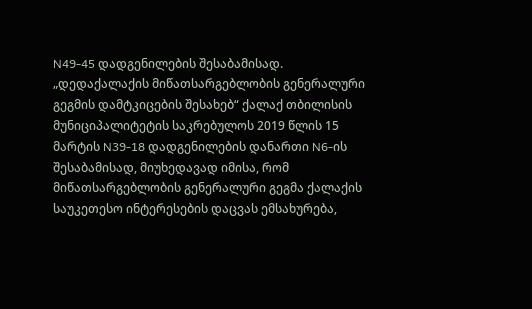N49-45 დადგენილების შესაბამისად.
„დედაქალაქის მიწათსარგებლობის გენერალური გეგმის დამტკიცების შესახებ“ ქალაქ თბილისის მუნიციპალიტეტის საკრებულოს 2019 წლის 15 მარტის N39-18 დადგენილების დანართი N6-ის შესაბამისად, მიუხედავად იმისა, რომ მიწათსარგებლობის გენერალური გეგმა ქალაქის საუკეთესო ინტერესების დაცვას ემსახურება,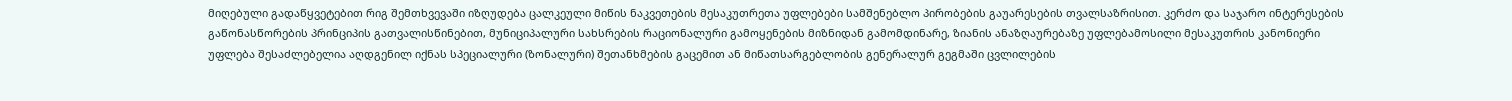მიღებული გადაწყვეტებით რიგ შემთხვევაში იზღუდება ცალკეული მიწის ნაკვეთების მესაკუთრეთა უფლებები სამშენებლო პირობების გაუარესების თვალსაზრისით. კერძო და საჯარო ინტერესების გაწონასწორების პრინციპის გათვალისწინებით, მუნიციპალური სახსრების რაციონალური გამოყენების მიზნიდან გამომდინარე, ზიანის ანაზღაურებაზე უფლებამოსილი მესაკუთრის კანონიერი უფლება შესაძლებელია აღდგენილ იქნას სპეციალური (ზონალური) შეთანხმების გაცემით ან მიწათსარგებლობის გენერალურ გეგმაში ცვლილების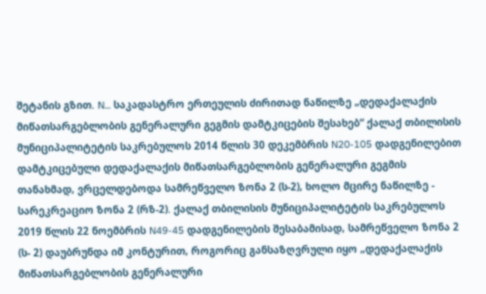შეტანის გზით. N... საკადასტრო ერთეულის ძირითად ნაწილზე „დედაქალაქის მიწათსარგებლობის გენერალური გეგმის დამტკიცების შესახებ“ ქალაქ თბილისის მუნიციპალიტეტის საკრებულოს 2014 წლის 30 დეკემბრის N20-105 დადგენილებით დამტკიცებული დედაქალაქის მიწათსარგებლობის გენერალური გეგმის თანახმად, ვრცელდებოდა სამრეწველო ზონა 2 (ს-2), ხოლო მცირე ნაწილზე - სარეკრეაციო ზონა 2 (რზ-2). ქალაქ თბილისის მუნიციპალიტეტის საკრებულოს 2019 წლის 22 ნოემბრის N49-45 დადგენილების შესაბამისად, სამრეწველო ზონა 2 (ს- 2) დაუბრუნდა იმ კონტურით, როგორიც განსაზღვრული იყო „დედაქალაქის მიწათსარგებლობის გენერალური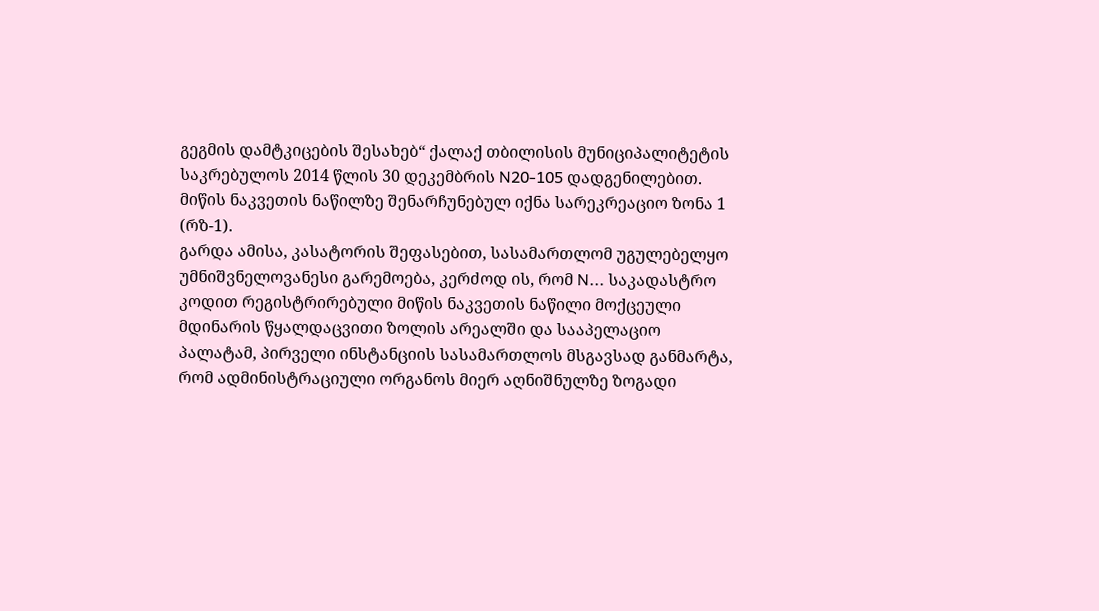გეგმის დამტკიცების შესახებ“ ქალაქ თბილისის მუნიციპალიტეტის საკრებულოს 2014 წლის 30 დეკემბრის N20-105 დადგენილებით. მიწის ნაკვეთის ნაწილზე შენარჩუნებულ იქნა სარეკრეაციო ზონა 1 (რზ-1).
გარდა ამისა, კასატორის შეფასებით, სასამართლომ უგულებელყო უმნიშვნელოვანესი გარემოება, კერძოდ ის, რომ N... საკადასტრო კოდით რეგისტრირებული მიწის ნაკვეთის ნაწილი მოქცეული მდინარის წყალდაცვითი ზოლის არეალში და სააპელაციო პალატამ, პირველი ინსტანციის სასამართლოს მსგავსად განმარტა, რომ ადმინისტრაციული ორგანოს მიერ აღნიშნულზე ზოგადი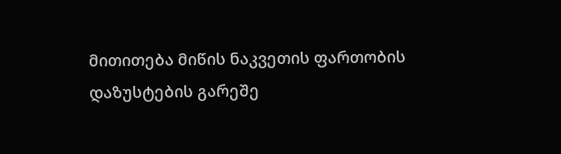მითითება მიწის ნაკვეთის ფართობის დაზუსტების გარეშე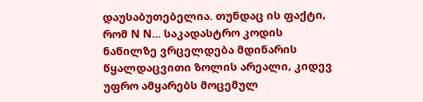დაუსაბუთებელია. თუნდაც ის ფაქტი, რომ N N... საკადასტრო კოდის ნაწილზე ვრცელდება მდინარის წყალდაცვითი ზოლის არეალი, კიდევ უფრო ამყარებს მოცემულ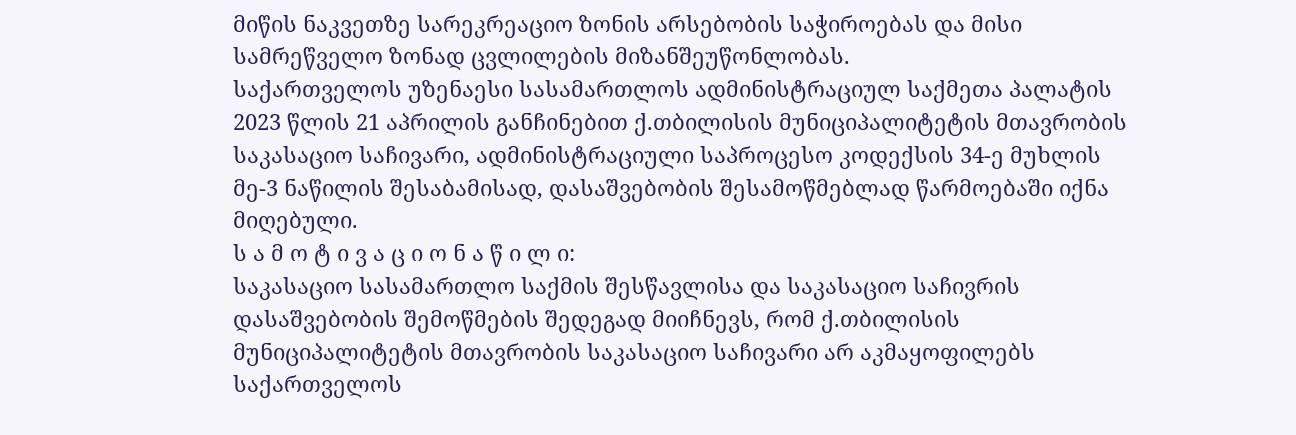მიწის ნაკვეთზე სარეკრეაციო ზონის არსებობის საჭიროებას და მისი სამრეწველო ზონად ცვლილების მიზანშეუწონლობას.
საქართველოს უზენაესი სასამართლოს ადმინისტრაციულ საქმეთა პალატის 2023 წლის 21 აპრილის განჩინებით ქ.თბილისის მუნიციპალიტეტის მთავრობის საკასაციო საჩივარი, ადმინისტრაციული საპროცესო კოდექსის 34-ე მუხლის მე-3 ნაწილის შესაბამისად, დასაშვებობის შესამოწმებლად წარმოებაში იქნა მიღებული.
ს ა მ ო ტ ი ვ ა ც ი ო ნ ა წ ი ლ ი:
საკასაციო სასამართლო საქმის შესწავლისა და საკასაციო საჩივრის დასაშვებობის შემოწმების შედეგად მიიჩნევს, რომ ქ.თბილისის მუნიციპალიტეტის მთავრობის საკასაციო საჩივარი არ აკმაყოფილებს საქართველოს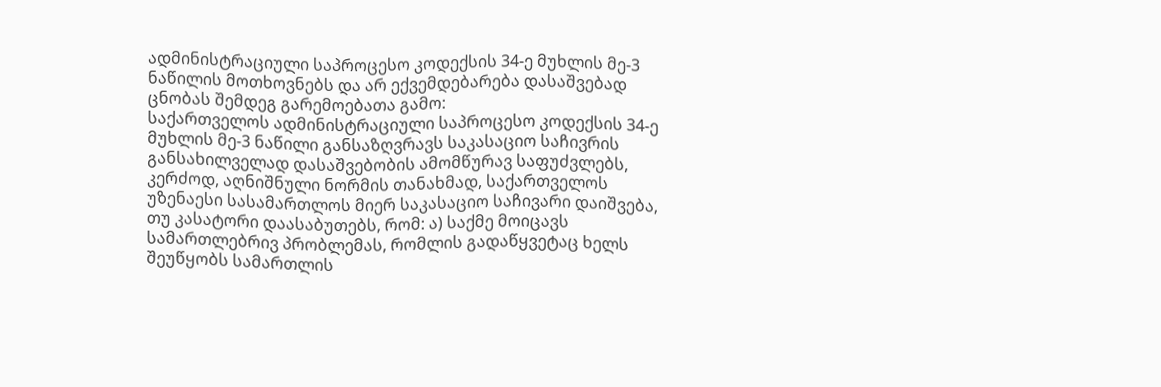ადმინისტრაციული საპროცესო კოდექსის 34-ე მუხლის მე-3 ნაწილის მოთხოვნებს და არ ექვემდებარება დასაშვებად ცნობას შემდეგ გარემოებათა გამო:
საქართველოს ადმინისტრაციული საპროცესო კოდექსის 34-ე მუხლის მე-3 ნაწილი განსაზღვრავს საკასაციო საჩივრის განსახილველად დასაშვებობის ამომწურავ საფუძვლებს, კერძოდ, აღნიშნული ნორმის თანახმად, საქართველოს უზენაესი სასამართლოს მიერ საკასაციო საჩივარი დაიშვება, თუ კასატორი დაასაბუთებს, რომ: ა) საქმე მოიცავს სამართლებრივ პრობლემას, რომლის გადაწყვეტაც ხელს შეუწყობს სამართლის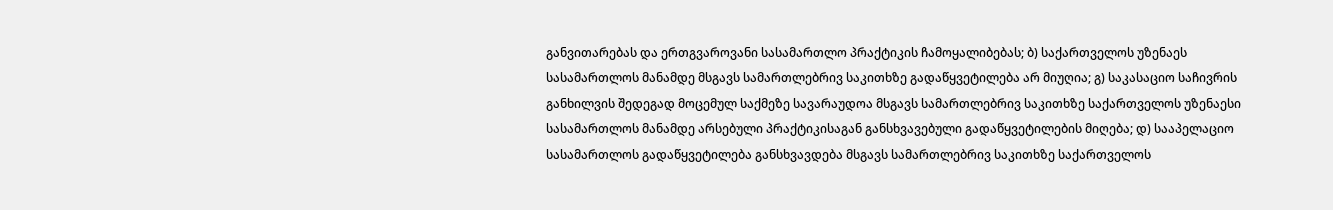განვითარებას და ერთგვაროვანი სასამართლო პრაქტიკის ჩამოყალიბებას; ბ) საქართველოს უზენაეს სასამართლოს მანამდე მსგავს სამართლებრივ საკითხზე გადაწყვეტილება არ მიუღია; გ) საკასაციო საჩივრის განხილვის შედეგად მოცემულ საქმეზე სავარაუდოა მსგავს სამართლებრივ საკითხზე საქართველოს უზენაესი სასამართლოს მანამდე არსებული პრაქტიკისაგან განსხვავებული გადაწყვეტილების მიღება; დ) სააპელაციო სასამართლოს გადაწყვეტილება განსხვავდება მსგავს სამართლებრივ საკითხზე საქართველოს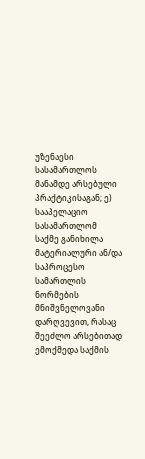უზენაესი სასამართლოს მანამდე არსებული პრაქტიკისაგან; ე) სააპელაციო სასამართლომ საქმე განიხილა მატერიალური ან/და საპროცესო სამართლის ნორმების მნიშვნელოვანი დარღვევით, რასაც შეეძლო არსებითად ემოქმედა საქმის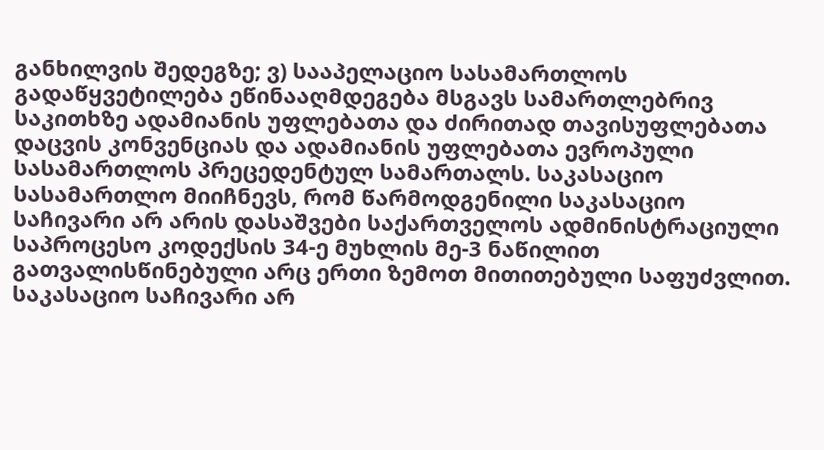განხილვის შედეგზე; ვ) სააპელაციო სასამართლოს გადაწყვეტილება ეწინააღმდეგება მსგავს სამართლებრივ საკითხზე ადამიანის უფლებათა და ძირითად თავისუფლებათა დაცვის კონვენციას და ადამიანის უფლებათა ევროპული სასამართლოს პრეცედენტულ სამართალს. საკასაციო სასამართლო მიიჩნევს, რომ წარმოდგენილი საკასაციო საჩივარი არ არის დასაშვები საქართველოს ადმინისტრაციული საპროცესო კოდექსის 34-ე მუხლის მე-3 ნაწილით გათვალისწინებული არც ერთი ზემოთ მითითებული საფუძვლით. საკასაციო საჩივარი არ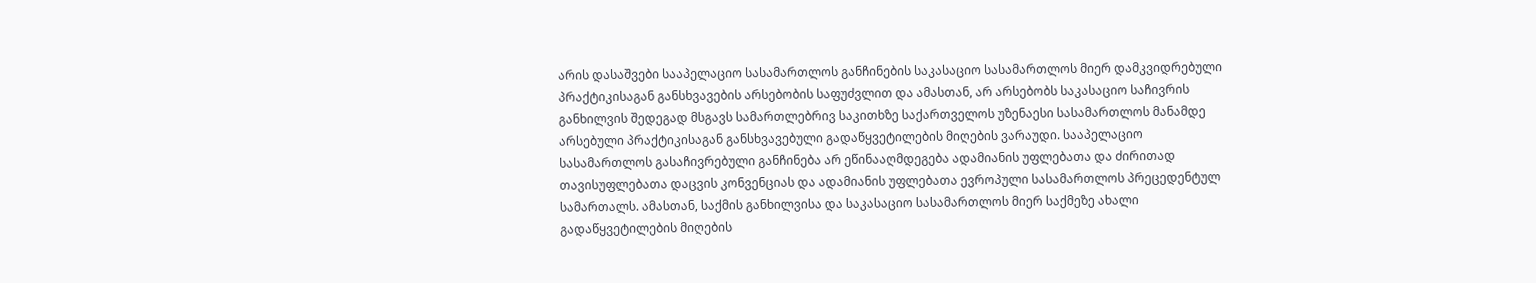არის დასაშვები სააპელაციო სასამართლოს განჩინების საკასაციო სასამართლოს მიერ დამკვიდრებული პრაქტიკისაგან განსხვავების არსებობის საფუძვლით და ამასთან, არ არსებობს საკასაციო საჩივრის განხილვის შედეგად მსგავს სამართლებრივ საკითხზე საქართველოს უზენაესი სასამართლოს მანამდე არსებული პრაქტიკისაგან განსხვავებული გადაწყვეტილების მიღების ვარაუდი. სააპელაციო სასამართლოს გასაჩივრებული განჩინება არ ეწინააღმდეგება ადამიანის უფლებათა და ძირითად თავისუფლებათა დაცვის კონვენციას და ადამიანის უფლებათა ევროპული სასამართლოს პრეცედენტულ სამართალს. ამასთან, საქმის განხილვისა და საკასაციო სასამართლოს მიერ საქმეზე ახალი გადაწყვეტილების მიღების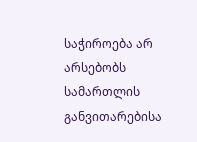საჭიროება არ არსებობს სამართლის განვითარებისა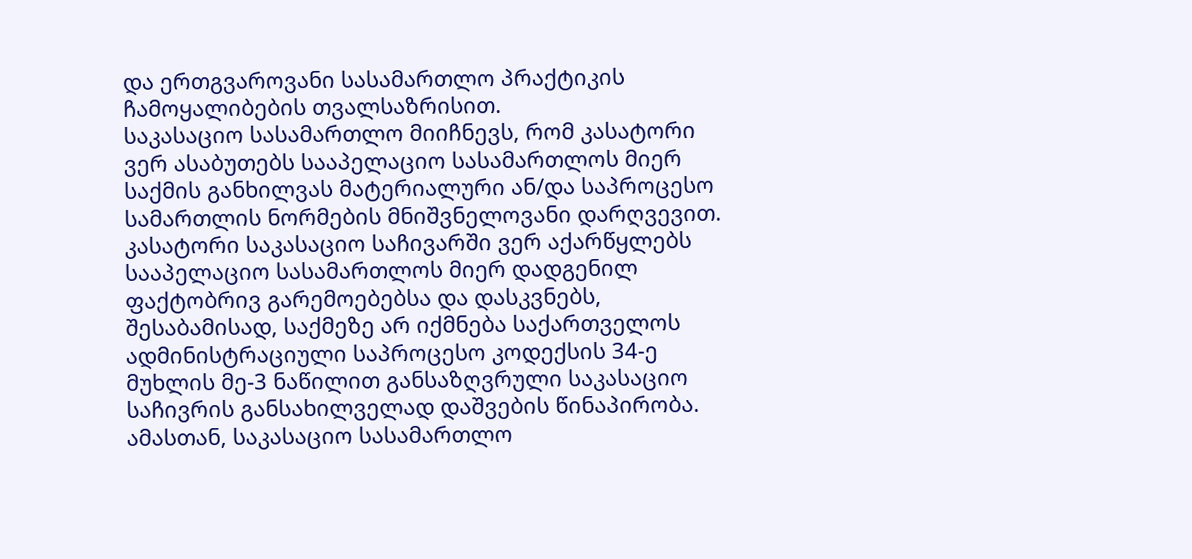და ერთგვაროვანი სასამართლო პრაქტიკის ჩამოყალიბების თვალსაზრისით.
საკასაციო სასამართლო მიიჩნევს, რომ კასატორი ვერ ასაბუთებს სააპელაციო სასამართლოს მიერ საქმის განხილვას მატერიალური ან/და საპროცესო სამართლის ნორმების მნიშვნელოვანი დარღვევით. კასატორი საკასაციო საჩივარში ვერ აქარწყლებს სააპელაციო სასამართლოს მიერ დადგენილ ფაქტობრივ გარემოებებსა და დასკვნებს, შესაბამისად, საქმეზე არ იქმნება საქართველოს ადმინისტრაციული საპროცესო კოდექსის 34-ე მუხლის მე-3 ნაწილით განსაზღვრული საკასაციო საჩივრის განსახილველად დაშვების წინაპირობა. ამასთან, საკასაციო სასამართლო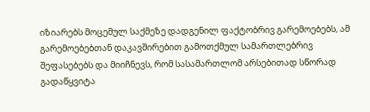იზიარებს მოცემულ საქმეზე დადგენილ ფაქტობრივ გარემოებებს, ამ გარემოებებთან დაკავშირებით გამოთქმულ სამართლებრივ შეფასებებს და მიიჩნევს, რომ სასამართლომ არსებითად სწორად გადაწყვიტა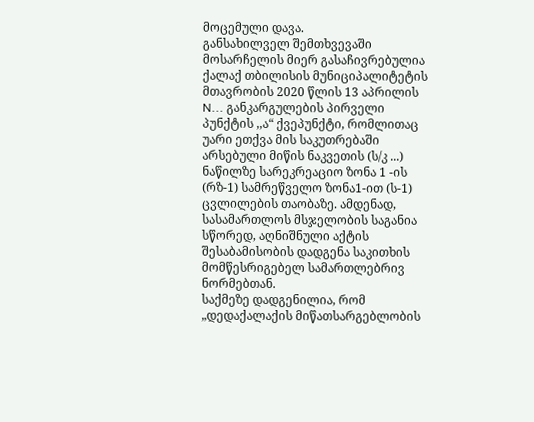მოცემული დავა.
განსახილველ შემთხვევაში მოსარჩელის მიერ გასაჩივრებულია ქალაქ თბილისის მუნიციპალიტეტის მთავრობის 2020 წლის 13 აპრილის N... განკარგულების პირველი პუნქტის ,,ა“ ქვეპუნქტი, რომლითაც უარი ეთქვა მის საკუთრებაში არსებული მიწის ნაკვეთის (ს/კ ...) ნაწილზე სარეკრეაციო ზონა 1 -ის (რზ-1) სამრეწველო ზონა1-ით (ს-1) ცვლილების თაობაზე. ამდენად, სასამართლოს მსჯელობის საგანია სწორედ, აღნიშნული აქტის შესაბამისობის დადგენა საკითხის მომწესრიგებელ სამართლებრივ ნორმებთან.
საქმეზე დადგენილია, რომ „დედაქალაქის მიწათსარგებლობის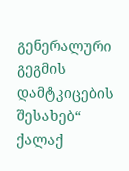გენერალური გეგმის დამტკიცების შესახებ“ ქალაქ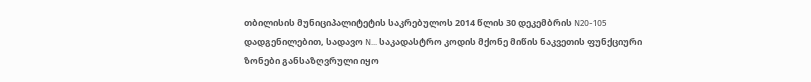თბილისის მუნიციპალიტეტის საკრებულოს 2014 წლის 30 დეკემბრის N20-105 დადგენილებით, სადავო N... საკადასტრო კოდის მქონე მიწის ნაკვეთის ფუნქციური ზონები განსაზღვრული იყო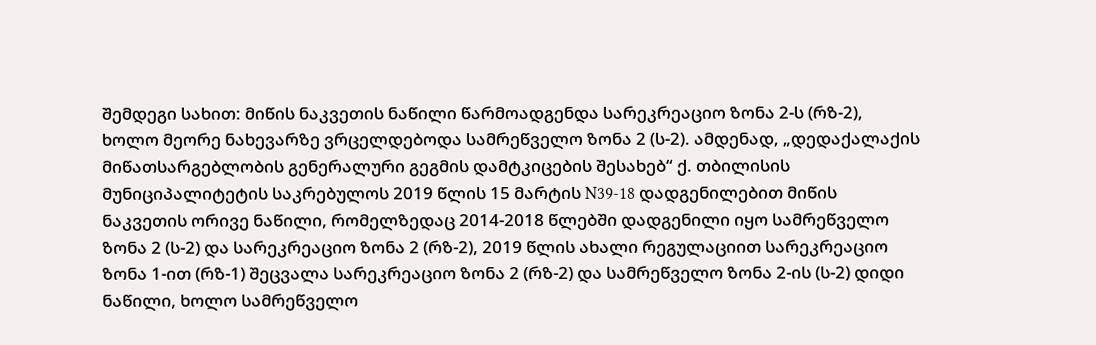შემდეგი სახით: მიწის ნაკვეთის ნაწილი წარმოადგენდა სარეკრეაციო ზონა 2-ს (რზ-2), ხოლო მეორე ნახევარზე ვრცელდებოდა სამრეწველო ზონა 2 (ს-2). ამდენად, „დედაქალაქის მიწათსარგებლობის გენერალური გეგმის დამტკიცების შესახებ“ ქ. თბილისის მუნიციპალიტეტის საკრებულოს 2019 წლის 15 მარტის N39-18 დადგენილებით მიწის ნაკვეთის ორივე ნაწილი, რომელზედაც 2014-2018 წლებში დადგენილი იყო სამრეწველო ზონა 2 (ს-2) და სარეკრეაციო ზონა 2 (რზ-2), 2019 წლის ახალი რეგულაციით სარეკრეაციო ზონა 1-ით (რზ-1) შეცვალა სარეკრეაციო ზონა 2 (რზ-2) და სამრეწველო ზონა 2-ის (ს-2) დიდი ნაწილი, ხოლო სამრეწველო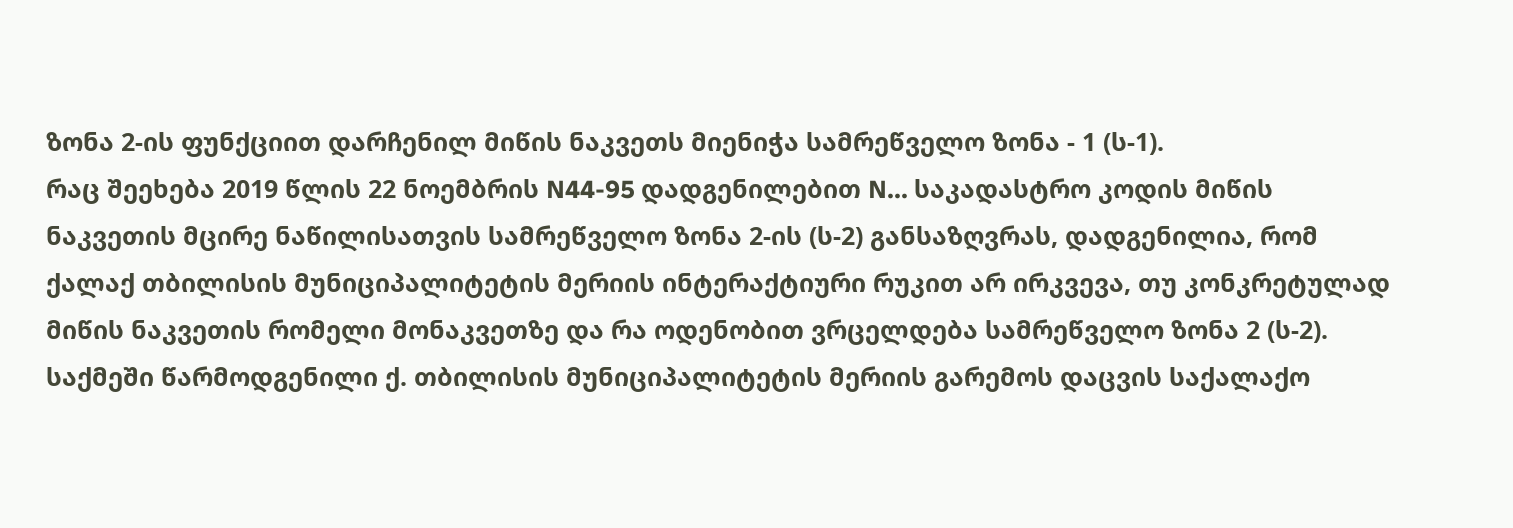ზონა 2-ის ფუნქციით დარჩენილ მიწის ნაკვეთს მიენიჭა სამრეწველო ზონა - 1 (ს-1).
რაც შეეხება 2019 წლის 22 ნოემბრის N44-95 დადგენილებით N... საკადასტრო კოდის მიწის ნაკვეთის მცირე ნაწილისათვის სამრეწველო ზონა 2-ის (ს-2) განსაზღვრას, დადგენილია, რომ ქალაქ თბილისის მუნიციპალიტეტის მერიის ინტერაქტიური რუკით არ ირკვევა, თუ კონკრეტულად მიწის ნაკვეთის რომელი მონაკვეთზე და რა ოდენობით ვრცელდება სამრეწველო ზონა 2 (ს-2).
საქმეში წარმოდგენილი ქ. თბილისის მუნიციპალიტეტის მერიის გარემოს დაცვის საქალაქო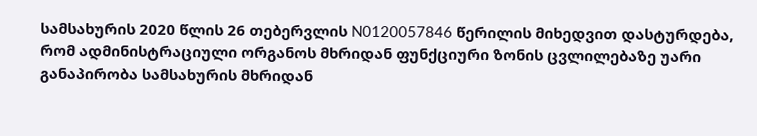სამსახურის 2020 წლის 26 თებერვლის N0120057846 წერილის მიხედვით დასტურდება, რომ ადმინისტრაციული ორგანოს მხრიდან ფუნქციური ზონის ცვლილებაზე უარი განაპირობა სამსახურის მხრიდან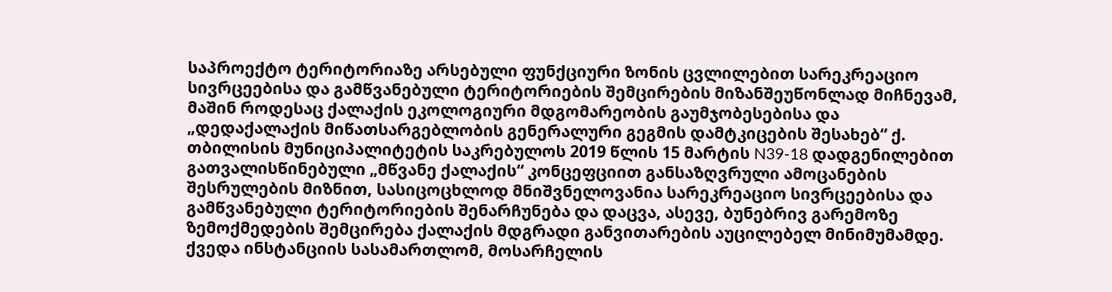საპროექტო ტერიტორიაზე არსებული ფუნქციური ზონის ცვლილებით სარეკრეაციო სივრცეებისა და გამწვანებული ტერიტორიების შემცირების მიზანშეუწონლად მიჩნევამ, მაშინ როდესაც ქალაქის ეკოლოგიური მდგომარეობის გაუმჯობესებისა და „დედაქალაქის მიწათსარგებლობის გენერალური გეგმის დამტკიცების შესახებ“ ქ. თბილისის მუნიციპალიტეტის საკრებულოს 2019 წლის 15 მარტის N39-18 დადგენილებით გათვალისწინებული „მწვანე ქალაქის“ კონცეფციით განსაზღვრული ამოცანების შესრულების მიზნით, სასიცოცხლოდ მნიშვნელოვანია სარეკრეაციო სივრცეებისა და გამწვანებული ტერიტორიების შენარჩუნება და დაცვა, ასევე, ბუნებრივ გარემოზე ზემოქმედების შემცირება ქალაქის მდგრადი განვითარების აუცილებელ მინიმუმამდე.
ქვედა ინსტანციის სასამართლომ, მოსარჩელის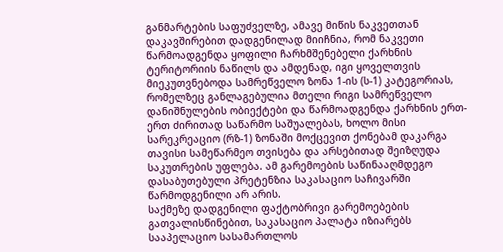განმარტების საფუძველზე, ამავე მიწის ნაკვეთთან დაკავშირებით დადგენილად მიიჩნია, რომ ნაკვეთი წარმოადგენდა ყოფილი ჩარხმშენებელი ქარხნის ტერიტორიის ნაწილს და ამდენად, იგი ყოველთვის მიეკუთვნებოდა სამრეწველო ზონა 1-ის (ს-1) კატეგორიას, რომელზეც განლაგებულია მთელი რიგი სამრეწველო დანიშნულების ობიექტები და წარმოადგენდა ქარხნის ერთ-ერთ ძირითად საწარმო საშუალებას, ხოლო მისი სარეკრეაციო (რზ-1) ზონაში მოქცევით ქონებამ დაკარგა თავისი სამეწარმეო თვისება და არსებითად შეიზღუდა საკუთრების უფლება. ამ გარემოების საწინააღმდეგო დასაბუთებული პრეტენზია საკასაციო საჩივარში წარმოდგენილი არ არის.
საქმეზე დადგენილი ფაქტობრივი გარემოებების გათვალისწინებით, საკასაციო პალატა იზიარებს სააპელაციო სასამართლოს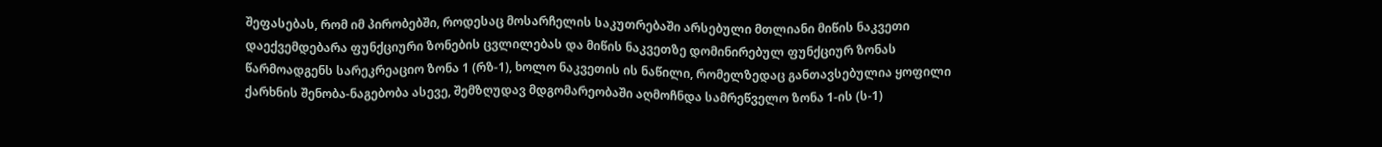შეფასებას, რომ იმ პირობებში, როდესაც მოსარჩელის საკუთრებაში არსებული მთლიანი მიწის ნაკვეთი დაექვემდებარა ფუნქციური ზონების ცვლილებას და მიწის ნაკვეთზე დომინირებულ ფუნქციურ ზონას წარმოადგენს სარეკრეაციო ზონა 1 (რზ-1), ხოლო ნაკვეთის ის ნაწილი, რომელზედაც განთავსებულია ყოფილი ქარხნის შენობა-ნაგებობა ასევე, შემზღუდავ მდგომარეობაში აღმოჩნდა სამრეწველო ზონა 1-ის (ს-1)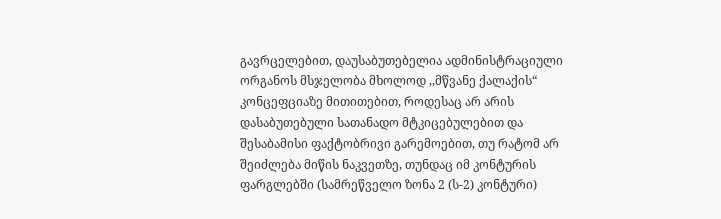გავრცელებით, დაუსაბუთებელია ადმინისტრაციული ორგანოს მსჯელობა მხოლოდ ,,მწვანე ქალაქის“ კონცეფციაზე მითითებით, როდესაც არ არის დასაბუთებული სათანადო მტკიცებულებით და შესაბამისი ფაქტობრივი გარემოებით, თუ რატომ არ შეიძლება მიწის ნაკვეთზე, თუნდაც იმ კონტურის ფარგლებში (სამრეწველო ზონა 2 (ს-2) კონტური)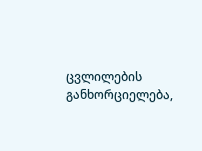ცვლილების განხორციელება,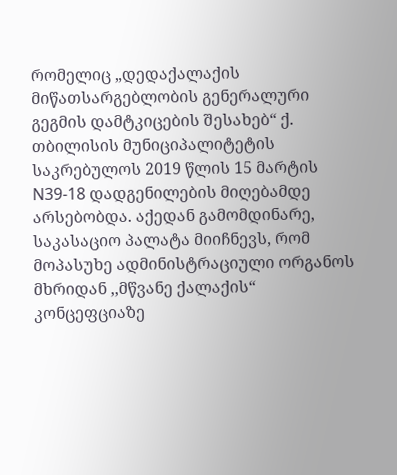რომელიც „დედაქალაქის მიწათსარგებლობის გენერალური გეგმის დამტკიცების შესახებ“ ქ. თბილისის მუნიციპალიტეტის საკრებულოს 2019 წლის 15 მარტის N39-18 დადგენილების მიღებამდე არსებობდა. აქედან გამომდინარე, საკასაციო პალატა მიიჩნევს, რომ მოპასუხე ადმინისტრაციული ორგანოს მხრიდან ,,მწვანე ქალაქის“ კონცეფციაზე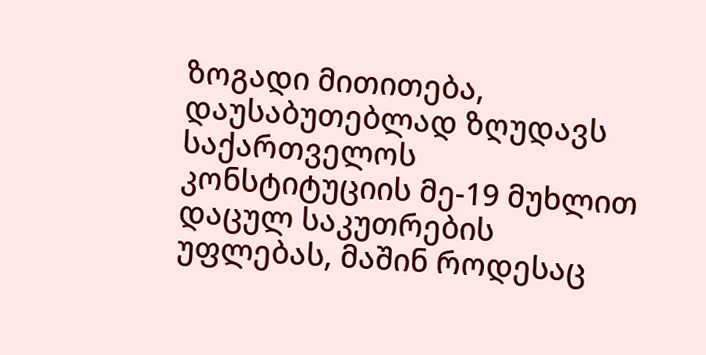ზოგადი მითითება, დაუსაბუთებლად ზღუდავს საქართველოს კონსტიტუციის მე-19 მუხლით დაცულ საკუთრების უფლებას, მაშინ როდესაც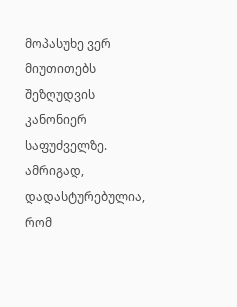მოპასუხე ვერ მიუთითებს შეზღუდვის კანონიერ საფუძველზე. ამრიგად, დადასტურებულია, რომ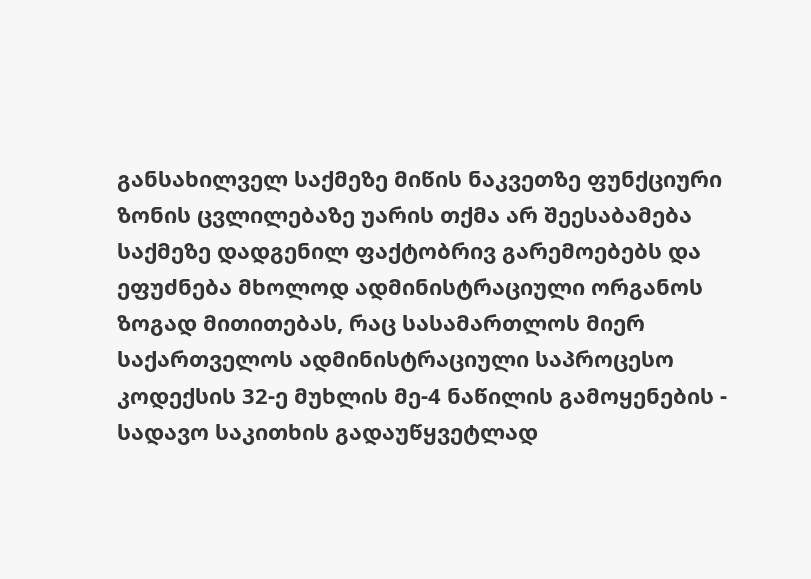განსახილველ საქმეზე მიწის ნაკვეთზე ფუნქციური ზონის ცვლილებაზე უარის თქმა არ შეესაბამება საქმეზე დადგენილ ფაქტობრივ გარემოებებს და ეფუძნება მხოლოდ ადმინისტრაციული ორგანოს ზოგად მითითებას, რაც სასამართლოს მიერ საქართველოს ადმინისტრაციული საპროცესო კოდექსის 32-ე მუხლის მე-4 ნაწილის გამოყენების - სადავო საკითხის გადაუწყვეტლად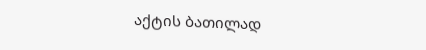აქტის ბათილად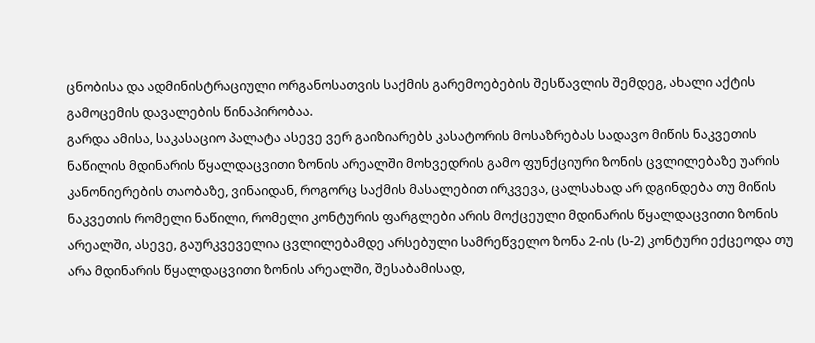ცნობისა და ადმინისტრაციული ორგანოსათვის საქმის გარემოებების შესწავლის შემდეგ, ახალი აქტის გამოცემის დავალების წინაპირობაა.
გარდა ამისა, საკასაციო პალატა ასევე ვერ გაიზიარებს კასატორის მოსაზრებას სადავო მიწის ნაკვეთის ნაწილის მდინარის წყალდაცვითი ზონის არეალში მოხვედრის გამო ფუნქციური ზონის ცვლილებაზე უარის კანონიერების თაობაზე, ვინაიდან, როგორც საქმის მასალებით ირკვევა, ცალსახად არ დგინდება თუ მიწის ნაკვეთის რომელი ნაწილი, რომელი კონტურის ფარგლები არის მოქცეული მდინარის წყალდაცვითი ზონის არეალში, ასევე, გაურკვეველია ცვლილებამდე არსებული სამრეწველო ზონა 2-ის (ს-2) კონტური ექცეოდა თუ არა მდინარის წყალდაცვითი ზონის არეალში, შესაბამისად,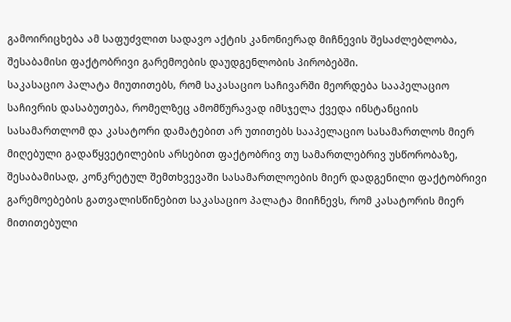გამოირიცხება ამ საფუძვლით სადავო აქტის კანონიერად მიჩნევის შესაძლებლობა, შესაბამისი ფაქტობრივი გარემოების დაუდგენლობის პირობებში.
საკასაციო პალატა მიუთითებს, რომ საკასაციო საჩივარში მეორდება სააპელაციო საჩივრის დასაბუთება, რომელზეც ამომწურავად იმსჯელა ქვედა ინსტანციის სასამართლომ და კასატორი დამატებით არ უთითებს სააპელაციო სასამართლოს მიერ მიღებული გადაწყვეტილების არსებით ფაქტობრივ თუ სამართლებრივ უსწორობაზე, შესაბამისად, კონკრეტულ შემთხვევაში სასამართლოების მიერ დადგენილი ფაქტობრივი გარემოებების გათვალისწინებით საკასაციო პალატა მიიჩნევს, რომ კასატორის მიერ მითითებული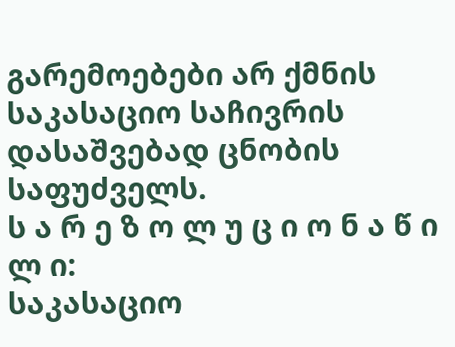გარემოებები არ ქმნის საკასაციო საჩივრის დასაშვებად ცნობის საფუძველს.
ს ა რ ე ზ ო ლ უ ც ი ო ნ ა წ ი ლ ი:
საკასაციო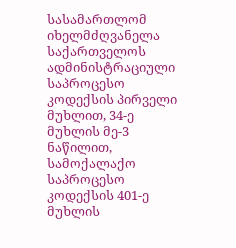სასამართლომ იხელმძღვანელა საქართველოს ადმინისტრაციული საპროცესო კოდექსის პირველი მუხლით, 34-ე მუხლის მე-3 ნაწილით, სამოქალაქო საპროცესო კოდექსის 401-ე მუხლის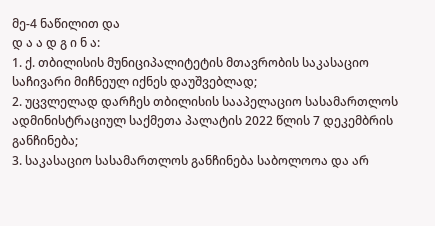მე-4 ნაწილით და
დ ა ა დ გ ი ნ ა:
1. ქ. თბილისის მუნიციპალიტეტის მთავრობის საკასაციო საჩივარი მიჩნეულ იქნეს დაუშვებლად;
2. უცვლელად დარჩეს თბილისის სააპელაციო სასამართლოს ადმინისტრაციულ საქმეთა პალატის 2022 წლის 7 დეკემბრის განჩინება;
3. საკასაციო სასამართლოს განჩინება საბოლოოა და არ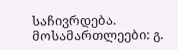საჩივრდება.
მოსამართლეები: გ.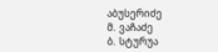აბუსერიძე
მ. ვაჩაძე
ბ. სტურუა